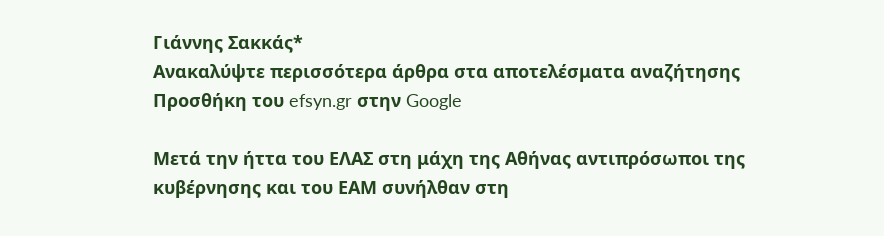Γιάννης Σακκάς*
Ανακαλύψτε περισσότερα άρθρα στα αποτελέσματα αναζήτησης
Προσθήκη του efsyn.gr στην Google

Μετά την ήττα του ΕΛΑΣ στη μάχη της Αθήνας αντιπρόσωποι της κυβέρνησης και του ΕΑΜ συνήλθαν στη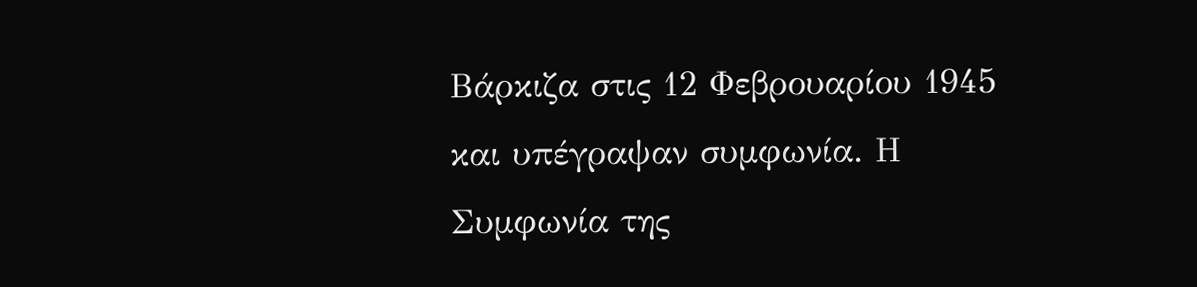Βάρκιζα στις 12 Φεβρουαρίου 1945 και υπέγραψαν συμφωνία. Η Συμφωνία της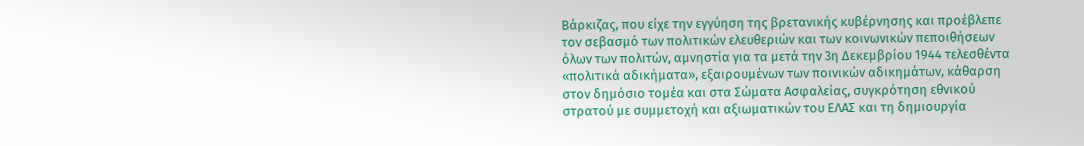Βάρκιζας, που είχε την εγγύηση της βρετανικής κυβέρνησης και προέβλεπε τον σεβασμό των πολιτικών ελευθεριών και των κοινωνικών πεποιθήσεων όλων των πολιτών, αμνηστία για τα μετά την 3η Δεκεμβρίου 1944 τελεσθέντα «πολιτικά αδικήματα», εξαιρουμένων των ποινικών αδικημάτων, κάθαρση στον δημόσιο τομέα και στα Σώματα Ασφαλείας, συγκρότηση εθνικού στρατού με συμμετοχή και αξιωματικών του ΕΛΑΣ και τη δημιουργία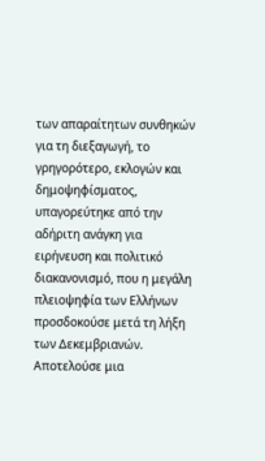των απαραίτητων συνθηκών για τη διεξαγωγή, το γρηγορότερο, εκλογών και δημοψηφίσματος, υπαγορεύτηκε από την αδήριτη ανάγκη για ειρήνευση και πολιτικό διακανονισμό, που η μεγάλη πλειοψηφία των Ελλήνων προσδοκούσε μετά τη λήξη των Δεκεμβριανών. Αποτελούσε μια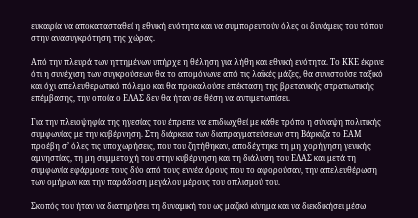ευκαιρία να αποκατασταθεί η εθνική ενότητα και να συμπορευτούν όλες οι δυνάμεις του τόπου στην ανασυγκρότηση της χώρας.

Από την πλευρά των ηττημένων υπήρχε η θέληση για λήθη και εθνική ενότητα. Το ΚΚΕ έκρινε ότι η συνέχιση των συγκρούσεων θα το απομόνωνε από τις λαϊκές μάζες, θα συνιστούσε ταξικό και όχι απελευθερωτικό πόλεμο και θα προκαλούσε επέκταση της βρετανικής στρατιωτικής επέμβασης, την οποία ο ΕΛΑΣ δεν θα ήταν σε θέση να αντιμετωπίσει.

Για την πλειοψηφία της ηγεσίας του έπρεπε να επιδιωχθεί με κάθε τρόπο η σύναψη πολιτικής συμφωνίας με την κυβέρνηση. Στη διάρκεια των διαπραγματεύσεων στη Βάρκιζα το ΕΑΜ προέβη σ’ όλες τις υποχωρήσεις, που του ζητήθηκαν, αποδέχτηκε τη μη χορήγηση γενικής αμνηστίας, τη μη συμμετοχή του στην κυβέρνηση και τη διάλυση του ΕΛΑΣ και μετά τη συμφωνία εφάρμοσε τους δύο από τους εννέα όρους που το αφορούσαν, την απελευθέρωση των ομήρων και την παράδοση μεγάλου μέρους του οπλισμού του.

Σκοπός του ήταν να διατηρήσει τη δυναμική του ως μαζικό κίνημα και να διεκδικήσει μέσω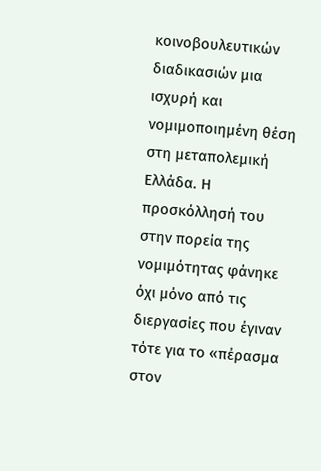κοινοβουλευτικών διαδικασιών μια ισχυρή και νομιμοποιημένη θέση στη μεταπολεμική Ελλάδα. Η προσκόλλησή του στην πορεία της νομιμότητας φάνηκε όχι μόνο από τις διεργασίες που έγιναν τότε για το «πέρασμα στον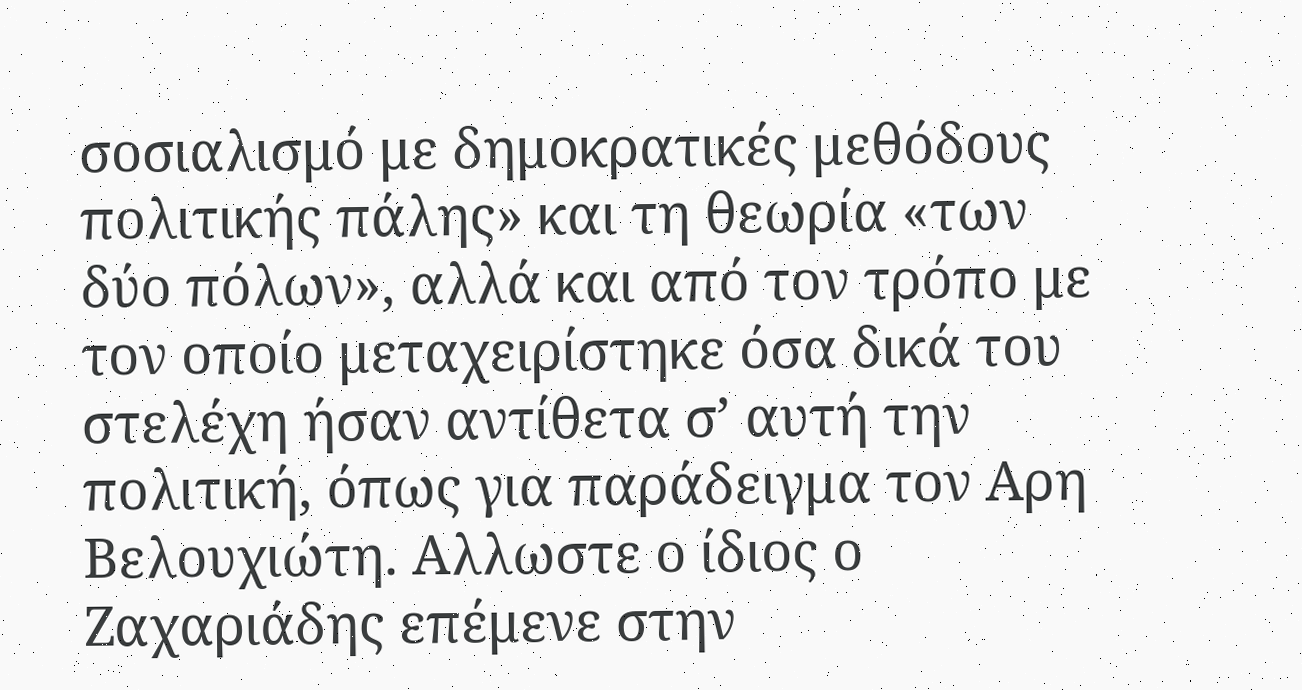σοσιαλισμό με δημοκρατικές μεθόδους πολιτικής πάλης» και τη θεωρία «των δύο πόλων», αλλά και από τον τρόπο με τον οποίο μεταχειρίστηκε όσα δικά του στελέχη ήσαν αντίθετα σ’ αυτή την πολιτική, όπως για παράδειγμα τον Αρη Βελουχιώτη. Αλλωστε ο ίδιος ο Ζαχαριάδης επέμενε στην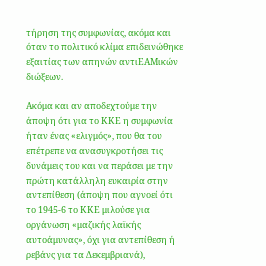τήρηση της συμφωνίας, ακόμα και όταν το πολιτικό κλίμα επιδεινώθηκε εξαιτίας των απηνών αντιΕΑΜικών διώξεων.

Ακόμα και αν αποδεχτούμε την άποψη ότι για το ΚΚΕ η συμφωνία ήταν ένας «ελιγμός», που θα του επέτρεπε να ανασυγκροτήσει τις δυνάμεις του και να περάσει με την πρώτη κατάλληλη ευκαιρία στην αντεπίθεση (άποψη που αγνοεί ότι το 1945-6 το ΚΚΕ μιλούσε για οργάνωση «μαζικής λαϊκής αυτοάμυνας», όχι για αντεπίθεση ή ρεβάνς για τα Δεκεμβριανά),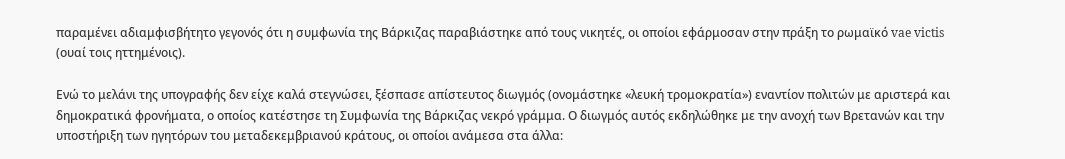παραμένει αδιαμφισβήτητο γεγονός ότι η συμφωνία της Βάρκιζας παραβιάστηκε από τους νικητές, οι οποίοι εφάρμοσαν στην πράξη το ρωμαϊκό vae victis (ουαί τοις ηττημένοις).

Ενώ το μελάνι της υπογραφής δεν είχε καλά στεγνώσει, ξέσπασε απίστευτος διωγμός (ονομάστηκε «λευκή τρομοκρατία») εναντίον πολιτών με αριστερά και δημοκρατικά φρονήματα, ο οποίος κατέστησε τη Συμφωνία της Βάρκιζας νεκρό γράμμα. Ο διωγμός αυτός εκδηλώθηκε με την ανοχή των Βρετανών και την υποστήριξη των ηγητόρων του μεταδεκεμβριανού κράτους, οι οποίοι ανάμεσα στα άλλα: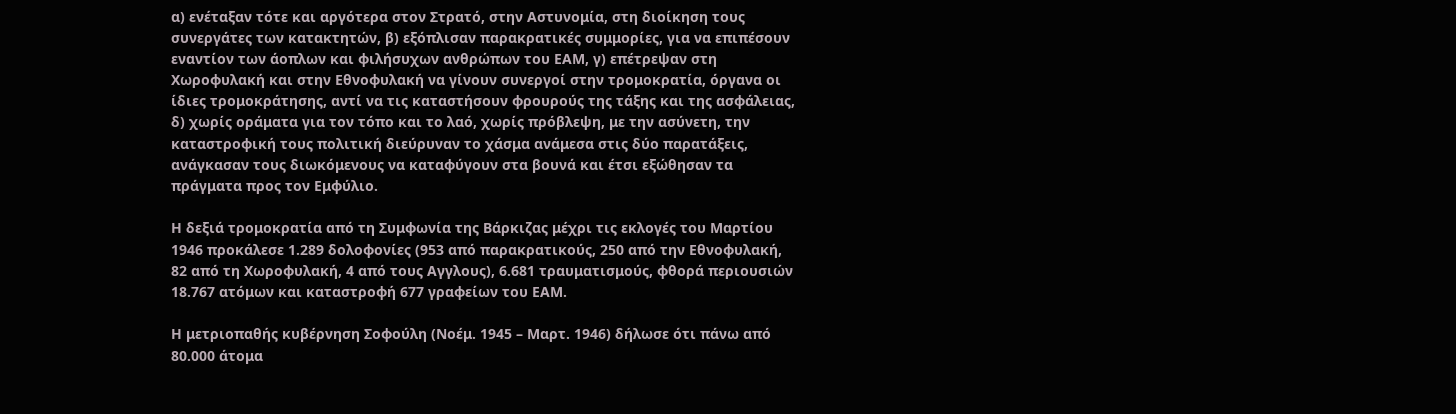α) ενέταξαν τότε και αργότερα στον Στρατό, στην Αστυνομία, στη διοίκηση τους συνεργάτες των κατακτητών, β) εξόπλισαν παρακρατικές συμμορίες, για να επιπέσουν εναντίον των άοπλων και φιλήσυχων ανθρώπων του ΕΑΜ, γ) επέτρεψαν στη Χωροφυλακή και στην Εθνοφυλακή να γίνουν συνεργοί στην τρομοκρατία, όργανα οι ίδιες τρομοκράτησης, αντί να τις καταστήσουν φρουρούς της τάξης και της ασφάλειας, δ) χωρίς οράματα για τον τόπο και το λαό, χωρίς πρόβλεψη, με την ασύνετη, την καταστροφική τους πολιτική διεύρυναν το χάσμα ανάμεσα στις δύο παρατάξεις, ανάγκασαν τους διωκόμενους να καταφύγουν στα βουνά και έτσι εξώθησαν τα πράγματα προς τον Εμφύλιο.

Η δεξιά τρομοκρατία από τη Συμφωνία της Βάρκιζας μέχρι τις εκλογές του Μαρτίου 1946 προκάλεσε 1.289 δολοφονίες (953 από παρακρατικούς, 250 από την Εθνοφυλακή, 82 από τη Χωροφυλακή, 4 από τους Αγγλους), 6.681 τραυματισμούς, φθορά περιουσιών 18.767 ατόμων και καταστροφή 677 γραφείων του ΕΑΜ.

Η μετριοπαθής κυβέρνηση Σοφούλη (Νοέμ. 1945 – Μαρτ. 1946) δήλωσε ότι πάνω από 80.000 άτομα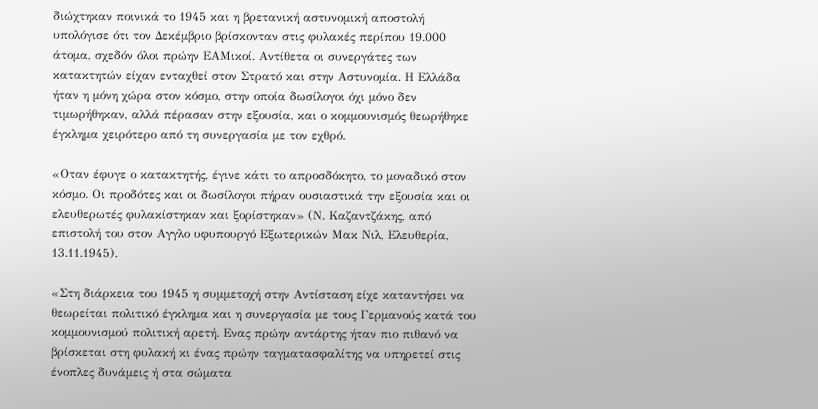διώχτηκαν ποινικά το 1945 και η βρετανική αστυνομική αποστολή υπολόγισε ότι τον Δεκέμβριο βρίσκονταν στις φυλακές περίπου 19.000 άτομα, σχεδόν όλοι πρώην ΕΑΜικοί. Αντίθετα οι συνεργάτες των κατακτητών είχαν ενταχθεί στον Στρατό και στην Αστυνομία. Η Ελλάδα ήταν η μόνη χώρα στον κόσμο, στην οποία δωσίλογοι όχι μόνο δεν τιμωρήθηκαν, αλλά πέρασαν στην εξουσία, και ο κομμουνισμός θεωρήθηκε έγκλημα χειρότερο από τη συνεργασία με τον εχθρό.

«Οταν έφυγε ο κατακτητής, έγινε κάτι το απροσδόκητο, το μοναδικό στον κόσμο. Οι προδότες και οι δωσίλογοι πήραν ουσιαστικά την εξουσία και οι ελευθερωτές φυλακίστηκαν και ξορίστηκαν» (Ν. Καζαντζάκης, από επιστολή του στον Αγγλο υφυπουργό Εξωτερικών Μακ Νιλ, Ελευθερία, 13.11.1945).

«Στη διάρκεια του 1945 η συμμετοχή στην Αντίσταση είχε καταντήσει να θεωρείται πολιτικό έγκλημα και η συνεργασία με τους Γερμανούς κατά του κομμουνισμού πολιτική αρετή. Ενας πρώην αντάρτης ήταν πιο πιθανό να βρίσκεται στη φυλακή κι ένας πρώην ταγματασφαλίτης να υπηρετεί στις ένοπλες δυνάμεις ή στα σώματα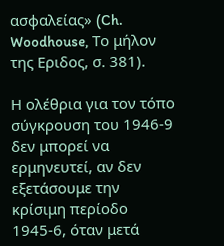ασφαλείας» (Ch. Woodhouse, Το μήλον της Εριδος, σ. 381).

Η ολέθρια για τον τόπο σύγκρουση του 1946-9 δεν μπορεί να ερμηνευτεί, αν δεν εξετάσουμε την κρίσιμη περίοδο 1945-6, όταν μετά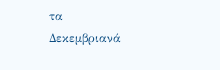τα Δεκεμβριανά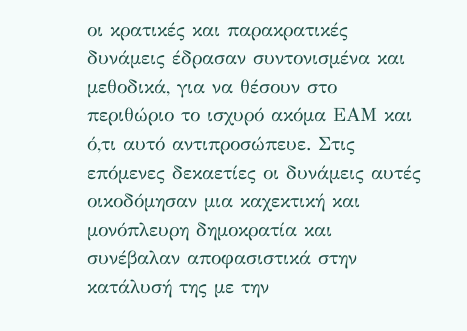οι κρατικές και παρακρατικές δυνάμεις έδρασαν συντονισμένα και μεθοδικά, για να θέσουν στο περιθώριο το ισχυρό ακόμα ΕΑΜ και ό,τι αυτό αντιπροσώπευε. Στις επόμενες δεκαετίες οι δυνάμεις αυτές οικοδόμησαν μια καχεκτική και μονόπλευρη δημοκρατία και συνέβαλαν αποφασιστικά στην κατάλυσή της με την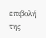επιβολή της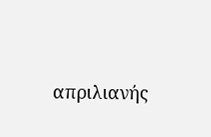απριλιανής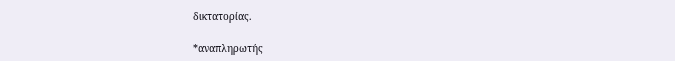δικτατορίας.

*αναπληρωτής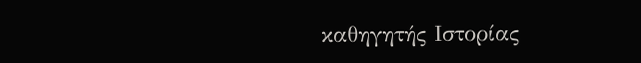καθηγητής Ιστορίας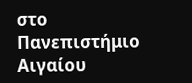στο Πανεπιστήμιο Αιγαίου